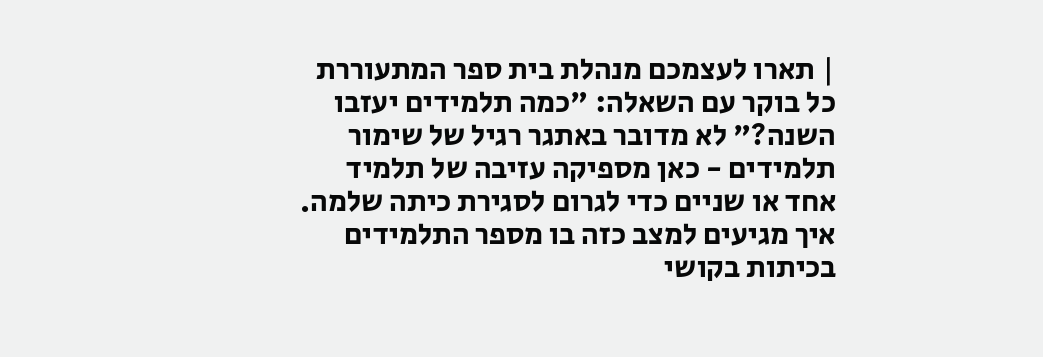| תארו לעצמכם מנהלת בית ספר המתעוררת כל בוקר עם השאלה: "כמה תלמידים יעזבו השנה?" לא מדובר באתגר רגיל של שימור תלמידים - כאן מספיקה עזיבה של תלמיד אחד או שניים כדי לגרום לסגירת כיתה שלמה. איך מגיעים למצב כזה בו מספר התלמידים בכיתות בקושי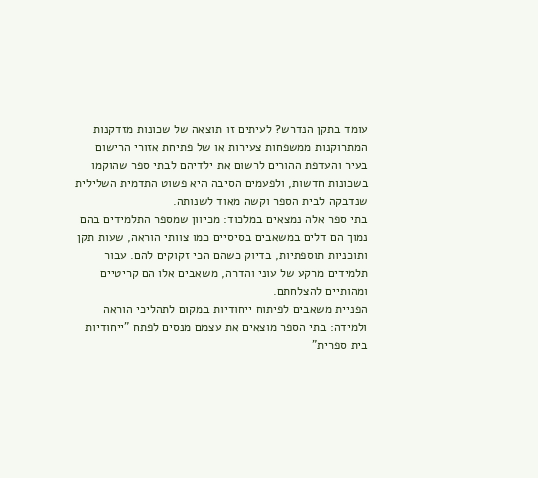עומד בתקן הנדרש? לעיתים זו תוצאה של שכונות מזדקנות המתרוקנות ממשפחות צעירות או של פתיחת אזורי הרישום בעיר והעדפת ההורים לרשום את ילדיהם לבתי ספר שהוקמו בשכונות חדשות, ולפעמים הסיבה היא פשוט התדמית השלילית שנדבקה לבית הספר וקשה מאוד לשנותה.
בתי ספר אלה נמצאים במלכוד: מכיוון שמספר התלמידים בהם נמוך הם דלים במשאבים בסיסיים כמו צוותי הוראה, שעות תקן ותוכניות תוספתיות, בדיוק כשהם הכי זקוקים להם. עבור תלמידים מרקע של עוני והדרה, משאבים אלו הם קריטיים ומהותיים להצלחתם.
הפניית משאבים לפיתוח ייחודיות במקום לתהליכי הוראה ולמידה: בתי הספר מוצאים את עצמם מנסים לפתח "ייחודיות בית ספרית"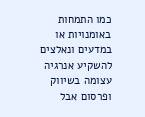כמו התמחות באומנויות או במדעים ונאלצים להשקיע אנרגיה עצומה בשיווק ופרסום אבל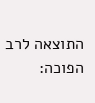התוצאה לרב הפוכה: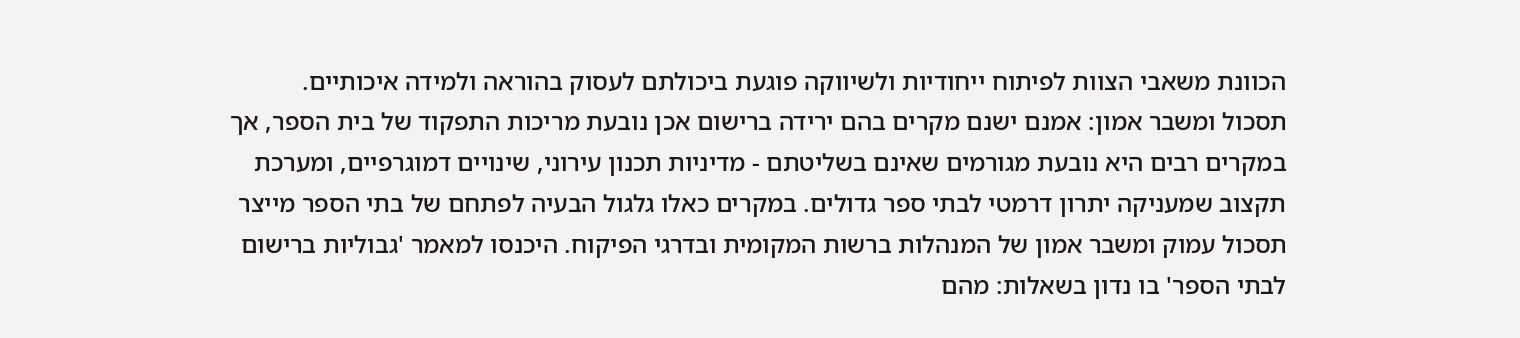הכוונת משאבי הצוות לפיתוח ייחודיות ולשיווקה פוגעת ביכולתם לעסוק בהוראה ולמידה איכותיים.
תסכול ומשבר אמון: אמנם ישנם מקרים בהם ירידה ברישום אכן נובעת מריכות התפקוד של בית הספר, אך במקרים רבים היא נובעת מגורמים שאינם בשליטתם - מדיניות תכנון עירוני, שינויים דמוגרפיים, ומערכת תקצוב שמעניקה יתרון דרמטי לבתי ספר גדולים. במקרים כאלו גלגול הבעיה לפתחם של בתי הספר מייצר תסכול עמוק ומשבר אמון של המנהלות ברשות המקומית ובדרגי הפיקוח. היכנסו למאמר 'גבוליות ברישום לבתי הספר' בו נדון בשאלות: מהם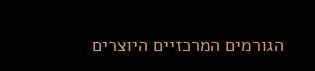הגורמים המרכזיים היוצרים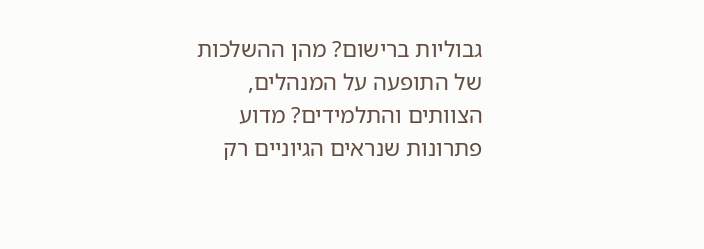גבוליות ברישום? מהן ההשלכות של התופעה על המנהלים, הצוותים והתלמידים? מדוע פתרונות שנראים הגיוניים רק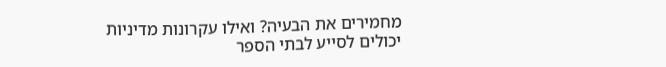מחמירים את הבעיה? ואילו עקרונות מדיניות יכולים לסייע לבתי הספר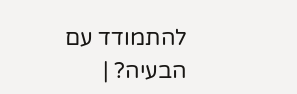להתמודד עם הבעיה? |